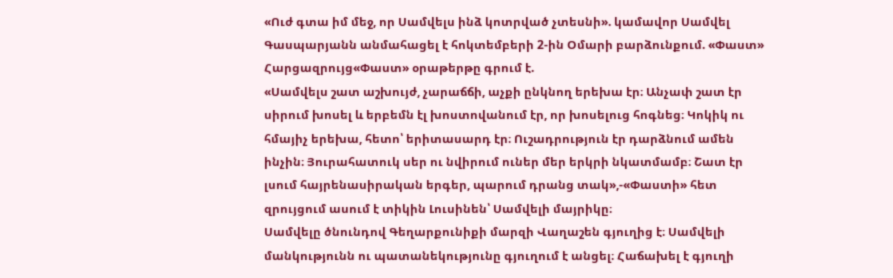«Ուժ գտա իմ մեջ, որ Սամվելս ինձ կոտրված չտեսնի». կամավոր Սամվել Գասպարյանն անմահացել է հոկտեմբերի 2-ին Օմարի բարձունքում. «Փաստ»
Հարցազրույց«Փաստ» օրաթերթը գրում է.
«Սամվելս շատ աշխույժ, չարաճճի, աչքի ընկնող երեխա էր։ Անչափ շատ էր սիրում խոսել և երբեմն էլ խոստովանում էր, որ խոսելուց հոգնեց։ Կոկիկ ու հմայիչ երեխա, հետո՝ երիտասարդ էր։ Ուշադրություն էր դարձնում ամեն ինչին։ Յուրահատուկ սեր ու նվիրում ուներ մեր երկրի նկատմամբ։ Շատ էր լսում հայրենասիրական երգեր, պարում դրանց տակ»,-«Փաստի» հետ զրույցում ասում է տիկին Լուսինեն՝ Սամվելի մայրիկը։
Սամվելը ծնունդով Գեղարքունիքի մարզի Վաղաշեն գյուղից է։ Սամվելի մանկությունն ու պատանեկությունը գյուղում է անցել։ Հաճախել է գյուղի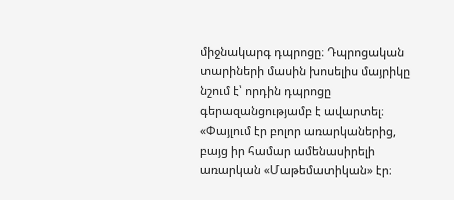միջնակարգ դպրոցը։ Դպրոցական տարիների մասին խոսելիս մայրիկը նշում է՝ որդին դպրոցը գերազանցությամբ է ավարտել։ «Փայլում էր բոլոր առարկաներից, բայց իր համար ամենասիրելի առարկան «Մաթեմատիկան» էր։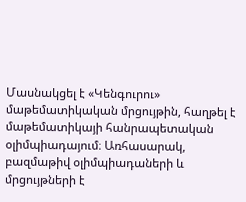Մասնակցել է «Կենգուրու» մաթեմատիկական մրցույթին, հաղթել է մաթեմատիկայի հանրապետական օլիմպիադայում։ Առհասարակ, բազմաթիվ օլիմպիադաների և մրցույթների է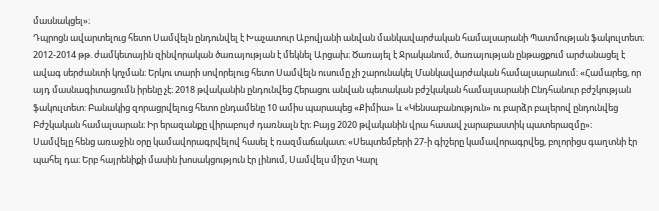մասնակցել»։
Դպրոցն ավարտելուց հետո Սամվելն ընդունվել է Խաչատուր Աբովյանի անվան մանկավարժական համալսարանի Պատմության ֆակուլտետ։ 2012-2014 թթ. ժամկետային զինվորական ծառայության է մեկնել Արցախ։ Ծառայել է Ջրականում, ծառայության ընթացքում արժանացել է ավագ սերժանտի կոչման։ Երկու տարի սովորելուց հետո Սամվելն ուսումը չի շարունակել Մանկավարժական համալսարանում։ «Համարեց, որ այդ մասնագիտացումն իրենը չէ։ 2018 թվականին ընդունվեց Հերացու անվան պետական բժշկական համալսարանի Ընդհանուր բժշկության ֆակուլտետ: Բանակից զորացրվելուց հետո ընդամենը 10 ամիս պարապեց «Քիմիա» և «Կենսաբանություն» ու բարձր բալերով ընդունվեց Բժշկական համալսարան։ Իր երազանքը վիրաբույժ դառնալն էր։ Բայց 2020 թվականին վրա հասավ չարաբաստիկ պատերազմը»։
Սամվելը հենց առաջին օրը կամավորագրվելով հասել է ռազմաճակատ։ «Սեպտեմբերի 27-ի գիշերը կամավորագրվեց, բոլորիցս գաղտնի էր պահել դա։ Երբ հայրենիքի մասին խոսակցություն էր լինում, Սամվելս միշտ Կարլ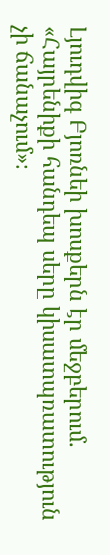Լյուդվիգ Բյոռնեի խոսքերն էր մեջբերում. «Հայրենիքի հանդեպ սերը կիսատպռատություն չի ճանաչում»։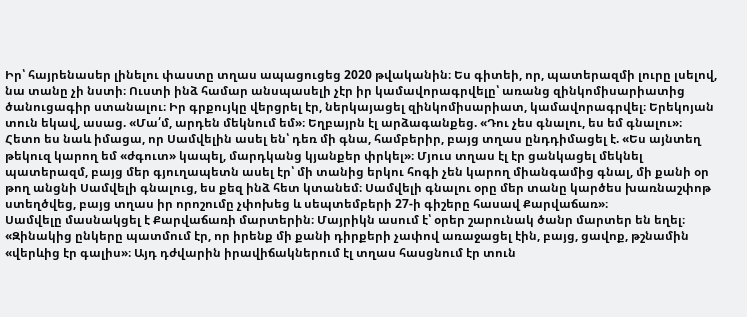Իր՝ հայրենասեր լինելու փաստը տղաս ապացուցեց 2020 թվականին։ Ես գիտեի, որ, պատերազմի լուրը լսելով, նա տանը չի նստի։ Ուստի ինձ համար անսպասելի չէր իր կամավորագրվելը՝ առանց զինկոմիսարիատից ծանուցագիր ստանալու։ Իր գրքույկը վերցրել էր, ներկայացել զինկոմիսարիատ, կամավորագրվել։ Երեկոյան տուն եկավ, ասաց. «Մա՛մ, արդեն մեկնում եմ»։ Եղբայրն էլ արձագանքեց. «Դու չես գնալու, ես եմ գնալու»։ Հետո ես նաև իմացա, որ Սամվելին ասել են՝ դեռ մի գնա, համբերիր, բայց տղաս ընդդիմացել է. «Ես այնտեղ թեկուզ կարող եմ «ժգուտ» կապել, մարդկանց կյանքեր փրկել»։ Մյուս տղաս էլ էր ցանկացել մեկնել պատերազմ, բայց մեր գյուղապետն ասել էր՝ մի տանից երկու հոգի չեն կարող միանգամից գնալ, մի քանի օր թող անցնի Սամվելի գնալուց, ես քեզ ինձ հետ կտանեմ։ Սամվելի գնալու օրը մեր տանը կարծես խառնաշփոթ ստեղծվեց, բայց տղաս իր որոշումը չփոխեց և սեպտեմբերի 27-ի գիշերը հասավ Քարվաճառ»։
Սամվելը մասնակցել է Քարվաճառի մարտերին։ Մայրիկն ասում է՝ օրեր շարունակ ծանր մարտեր են եղել։ «Զինակից ընկերը պատմում էր, որ իրենք մի քանի դիրքերի չափով առաջացել էին, բայց, ցավոք, թշնամին «վերևից էր գալիս»։ Այդ դժվարին իրավիճակներում էլ տղաս հասցնում էր տուն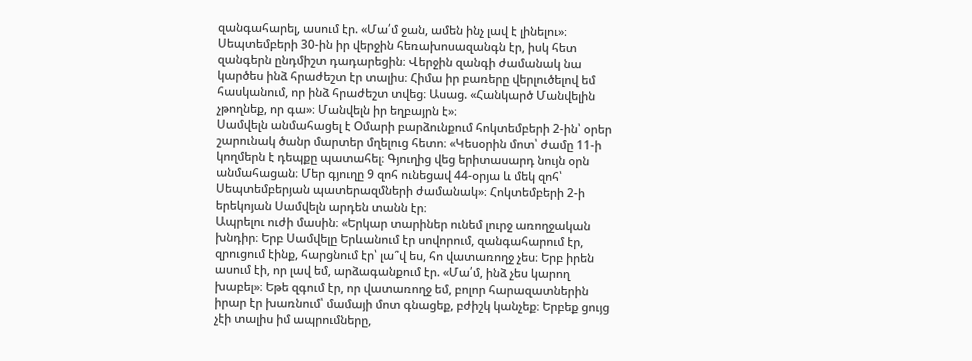զանգահարել, ասում էր. «Մա՛մ ջան, ամեն ինչ լավ է լինելու»։ Սեպտեմբերի 30-ին իր վերջին հեռախոսազանգն էր, իսկ հետ զանգերն ընդմիշտ դադարեցին։ Վերջին զանգի ժամանակ նա կարծես ինձ հրաժեշտ էր տալիս։ Հիմա իր բառերը վերլուծելով եմ հասկանում, որ ինձ հրաժեշտ տվեց։ Ասաց. «Հանկարծ Մանվելին չթողնեք, որ գա»։ Մանվելն իր եղբայրն է»։
Սամվելն անմահացել է Օմարի բարձունքում հոկտեմբերի 2-ին՝ օրեր շարունակ ծանր մարտեր մղելուց հետո։ «Կեսօրին մոտ՝ ժամը 11-ի կողմերն է դեպքը պատահել։ Գյուղից վեց երիտասարդ նույն օրն անմահացան։ Մեր գյուղը 9 զոհ ունեցավ 44-օրյա և մեկ զոհ՝ Սեպտեմբերյան պատերազմների ժամանակ»։ Հոկտեմբերի 2-ի երեկոյան Սամվելն արդեն տանն էր։
Ապրելու ուժի մասին։ «Երկար տարիներ ունեմ լուրջ առողջական խնդիր։ Երբ Սամվելը Երևանում էր սովորում, զանգահարում էր, զրուցում էինք, հարցնում էր՝ լա՞վ ես, հո վատառողջ չես։ Երբ իրեն ասում էի, որ լավ եմ, արձագանքում էր. «Մա՛մ, ինձ չես կարող խաբել»։ Եթե զգում էր, որ վատառողջ եմ, բոլոր հարազատներին իրար էր խառնում՝ մամայի մոտ գնացեք, բժիշկ կանչեք։ Երբեք ցույց չէի տալիս իմ ապրումները,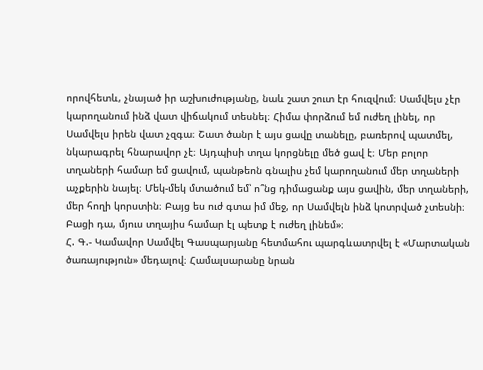որովհետև, չնայած իր աշխուժությանը, նաև շատ շուտ էր հուզվում։ Սամվելս չէր կարողանում ինձ վատ վիճակում տեսնել։ Հիմա փորձում եմ ուժեղ լինել, որ Սամվելս իրեն վատ չզգա։ Շատ ծանր է այս ցավը տանելը, բառերով պատմել, նկարագրել հնարավոր չէ։ Այդպիսի տղա կորցնելը մեծ ցավ է։ Մեր բոլոր տղաների համար եմ ցավում, պանթեոն գնալիս չեմ կարողանում մեր տղաների աչքերին նայել։ Մեկ-մեկ մտածում եմ՝ ո՞նց դիմացանք այս ցավին, մեր տղաների, մեր հողի կորստին։ Բայց ես ուժ գտա իմ մեջ, որ Սամվելն ինձ կոտրված չտեսնի։ Բացի դա, մյուս տղայիս համար էլ պետք է ուժեղ լինեմ»։
Հ. Գ.- Կամավոր Սամվել Գասպարյանը հետմահու պարգևատրվել է «Մարտական ծառայություն» մեդալով։ Համալսարանը նրան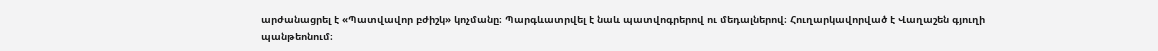արժանացրել է «Պատվավոր բժիշկ» կոչմանը։ Պարգևատրվել է նաև պատվոգրերով ու մեդալներով։ Հուղարկավորված է Վաղաշեն գյուղի պանթեոնում։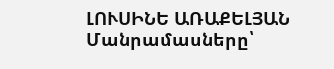ԼՈՒՍԻՆԵ ԱՌԱՔԵԼՅԱՆ
Մանրամասները՝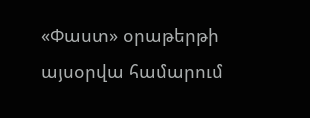«Փաստ» օրաթերթի այսօրվա համարում